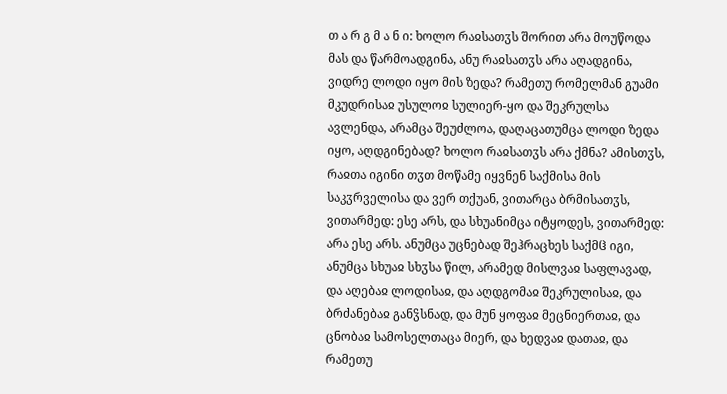თ ა რ გ მ ა ნ ი: ხოლო რაჲსათჳს შორით არა მოუწოდა მას და წარმოადგინა, ანუ რაჲსათჳს არა აღადგინა, ვიდრე ლოდი იყო მის ზედა? რამეთუ რომელმან გუამი მკუდრისაჲ უსულოჲ სულიერ-ყო და შეკრულსა ავლენდა, არამცა შეუძლოა, დაღაცათუმცა ლოდი ზედა იყო, აღდგინებად? ხოლო რაჲსათჳს არა ქმნა? ამისთჳს, რაჲთა იგინი თჳთ მოწამე იყვნენ საქმისა მის საკჳრველისა და ვერ თქუან, ვითარცა ბრმისათჳს, ვითარმედ: ესე არს, და სხუანიმცა იტყოდეს, ვითარმედ: არა ესე არს. ანუმცა უცნებად შეჰრაცხეს საქმჱ იგი, ანუმცა სხუაჲ სხჳსა წილ, არამედ მისლვაჲ საფლავად, და აღებაჲ ლოდისაჲ, და აღდგომაჲ შეკრულისაჲ, და ბრძანებაჲ განჴსნად, და მუნ ყოფაჲ მეცნიერთაჲ, და ცნობაჲ სამოსელთაცა მიერ, და ხედვაჲ დათაჲ, და რამეთუ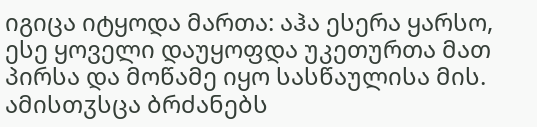იგიცა იტყოდა მართა: აჰა ესერა ყარსო, ესე ყოველი დაუყოფდა უკეთურთა მათ პირსა და მოწამე იყო სასწაულისა მის. ამისთჳსცა ბრძანებს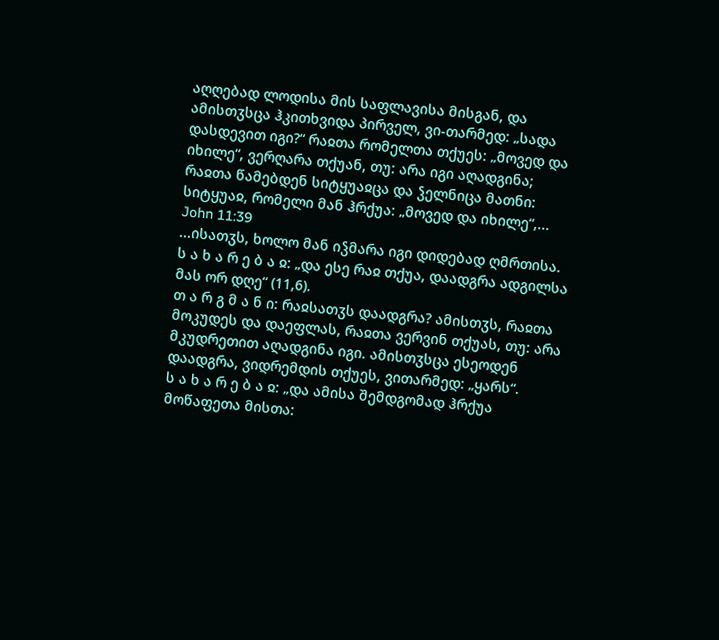აღღებად ლოდისა მის საფლავისა მისგან, და ამისთჳსცა ჰკითხვიდა პირველ, ვი-თარმედ: „სადა დასდევით იგი?“ რაჲთა რომელთა თქუეს: „მოვედ და იხილე“, ვერღარა თქუან, თუ: არა იგი აღადგინა; რაჲთა წამებდენ სიტყუაჲცა და ჴელნიცა მათნი: სიტყუაჲ, რომელი მან ჰრქუა: „მოვედ და იხილე“,...
John 11:39
...ისათჳს, ხოლო მან იჴმარა იგი დიდებად ღმრთისა.
ს ა ხ ა რ ე ბ ა ჲ: „და ესე რაჲ თქუა, დაადგრა ადგილსა მას ორ დღე“ (11,6).
თ ა რ გ მ ა ნ ი: რაჲსათჳს დაადგრა? ამისთჳს, რაჲთა მოკუდეს და დაეფლას, რაჲთა ვერვინ თქუას, თუ: არა მკუდრეთით აღადგინა იგი. ამისთჳსცა ესეოდენ დაადგრა, ვიდრემდის თქუეს, ვითარმედ: „ყარს“.
ს ა ხ ა რ ე ბ ა ჲ: „და ამისა შემდგომად ჰრქუა მოწაფეთა მისთა: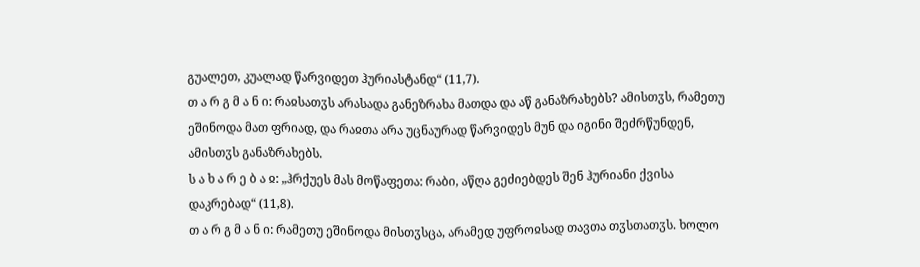გუალეთ, კუალად წარვიდეთ ჰურიასტანდ“ (11,7).
თ ა რ გ მ ა ნ ი: რაჲსათჳს არასადა განეზრახა მათდა და აწ განაზრახებს? ამისთჳს, რამეთუ ეშინოდა მათ ფრიად, და რაჲთა არა უცნაურად წარვიდეს მუნ და იგინი შეძრწუნდენ, ამისთჳს განაზრახებს.
ს ა ხ ა რ ე ბ ა ჲ: „ჰრქუეს მას მოწაფეთა: რაბი, აწღა გეძიებდეს შენ ჰურიანი ქვისა დაკრებად“ (11,8).
თ ა რ გ მ ა ნ ი: რამეთუ ეშინოდა მისთჳსცა, არამედ უფროჲსად თავთა თჳსთათჳს. ხოლო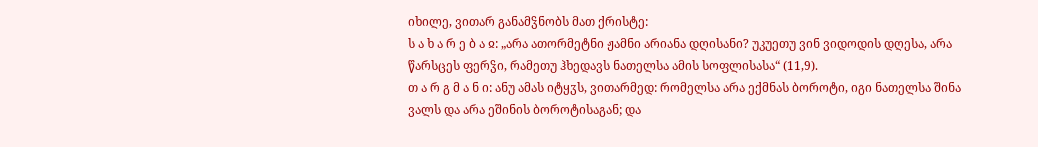იხილე, ვითარ განამჴნობს მათ ქრისტე:
ს ა ხ ა რ ე ბ ა ჲ: „არა ათორმეტნი ჟამნი არიანა დღისანი? უკუეთუ ვინ ვიდოდის დღესა, არა წარსცეს ფერჴი, რამეთუ ჰხედავს ნათელსა ამის სოფლისასა“ (11,9).
თ ა რ გ მ ა ნ ი: ანუ ამას იტყჳს, ვითარმედ: რომელსა არა ექმნას ბოროტი, იგი ნათელსა შინა ვალს და არა ეშინის ბოროტისაგან; და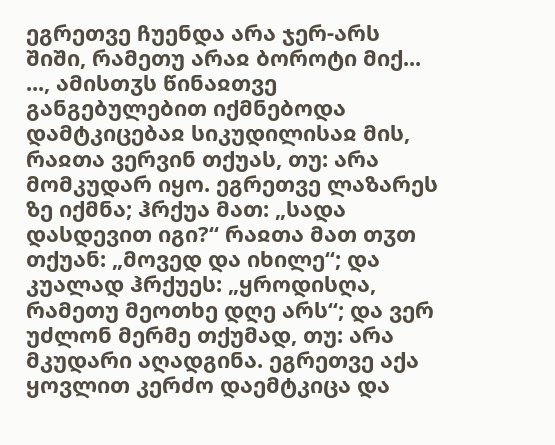ეგრეთვე ჩუენდა არა ჯერ-არს შიში, რამეთუ არაჲ ბოროტი მიქ...
..., ამისთჳს წინაჲთვე განგებულებით იქმნებოდა დამტკიცებაჲ სიკუდილისაჲ მის, რაჲთა ვერვინ თქუას, თუ: არა მომკუდარ იყო. ეგრეთვე ლაზარეს ზე იქმნა; ჰრქუა მათ: „სადა დასდევით იგი?“ რაჲთა მათ თჳთ თქუან: „მოვედ და იხილე“; და კუალად ჰრქუეს: „ყროდისღა, რამეთუ მეოთხე დღე არს“; და ვერ უძლონ მერმე თქუმად, თუ: არა მკუდარი აღადგინა. ეგრეთვე აქა ყოვლით კერძო დაემტკიცა და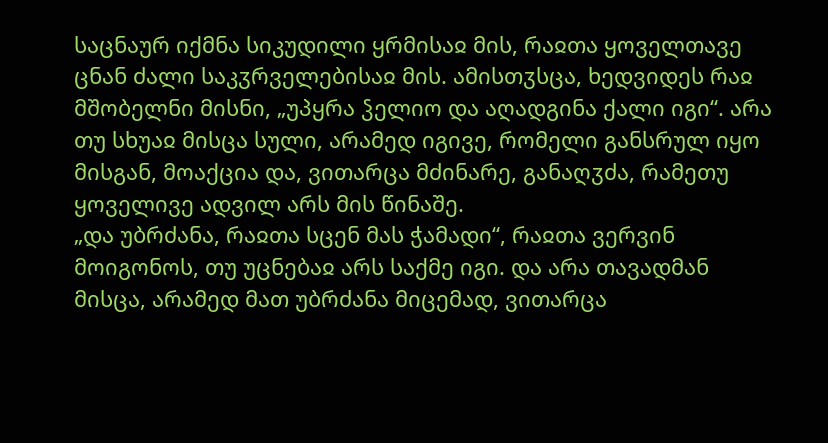საცნაურ იქმნა სიკუდილი ყრმისაჲ მის, რაჲთა ყოველთავე ცნან ძალი საკჳრველებისაჲ მის. ამისთჳსცა, ხედვიდეს რაჲ მშობელნი მისნი, „უპყრა ჴელიო და აღადგინა ქალი იგი“. არა თუ სხუაჲ მისცა სული, არამედ იგივე, რომელი განსრულ იყო მისგან, მოაქცია და, ვითარცა მძინარე, განაღჳძა, რამეთუ ყოველივე ადვილ არს მის წინაშე.
„და უბრძანა, რაჲთა სცენ მას ჭამადი“, რაჲთა ვერვინ მოიგონოს, თუ უცნებაჲ არს საქმე იგი. და არა თავადმან მისცა, არამედ მათ უბრძანა მიცემად, ვითარცა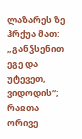ლაზარეს ზე ჰრქუა მათ: „განჴსენით ეგე და უტევეთ, ვიდოდის“; რაჲთა ორივე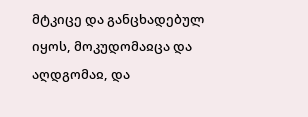მტკიცე და განცხადებულ იყოს, მოკუდომაჲცა და აღდგომაჲ, და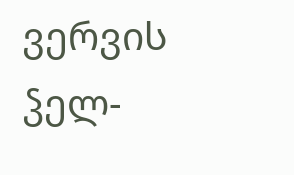ვერვის ჴელ-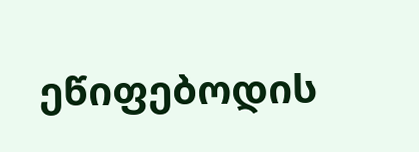ეწიფებოდის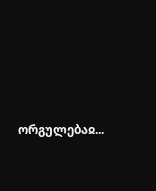ორგულებაჲ...